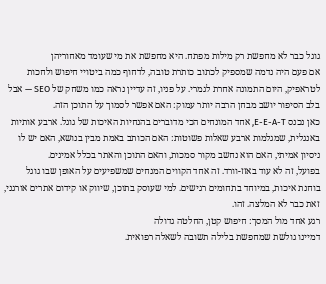גוגל כבר לא מחפשת רק מילות מפתח. היא מחפשת את מי שעומד מאחוריהן
אם פעם היה נדמה שמספיק לכתוב כותרת טובה, לדחוף כמה ביטויי חיפוש ולחכות לטראפיק, היום התמונה אחרת לגמרי. על פניו, זה עדיין נראה כמו משחק של SEO — אבל בלב הסיפור יושב מבחן הרבה יותר עמוק: האם אפשר לסמוך על התוכן הזה.
כאן נכנס E-E-A-T, אחד המונחים הכי מדוברים בהנחיות האיכות של גוגל. ארבע אותיות באנגלית, שמגלמות ארבע שאלות פשוטות: האם הכותב באמת מבין בנושא, האם יש לו ניסיון אמיתי, האם הוא נחשב מקור סמכות, והאם התוכן והאתר בכלל אמינים.
בפועל, זה לא עוד באזז-וורד. זה אחד הקווים המנחים שמשפיעים על האופן שבו גוגל בוחנת איכות, במיוחד בתחומים רגישים. למי שעוסק בתוכן, שיווק או קידום אתרים אורגני, זאת כבר לא המלצה. זהו.
רגע אחד מול המסך: חיפוש קטן, החלטה גדולה
דמיינו גולשת שמחפשת בלילה תשובה לשאלה רפואית.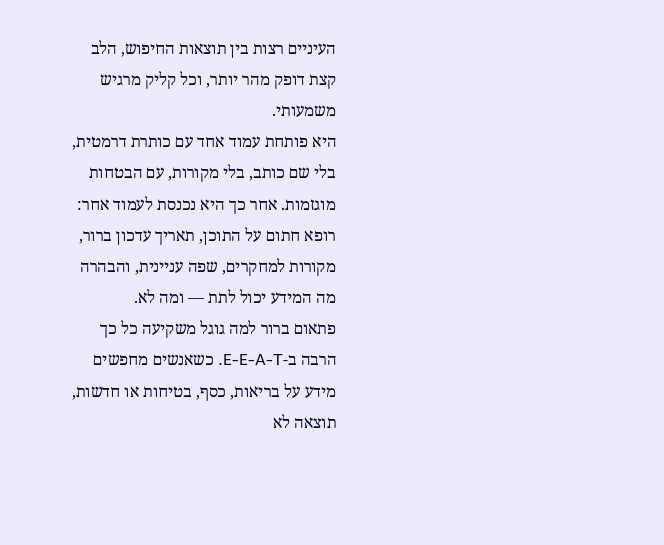העיניים רצות בין תוצאות החיפוש, הלב קצת דופק מהר יותר, וכל קליק מרגיש משמעותי.
היא פותחת עמוד אחד עם כותרת דרמטית, בלי שם כותב, בלי מקורות, עם הבטחות מוגזמות. אחר כך היא נכנסת לעמוד אחר: רופא חתום על התוכן, תאריך עדכון ברור, מקורות למחקרים, שפה עניינית, והבהרה מה המידע יכול לתת — ומה לא.
פתאום ברור למה גוגל משקיעה כל כך הרבה ב-E-E-A-T. כשאנשים מחפשים מידע על בריאות, כסף, בטיחות או חדשות, תוצאה לא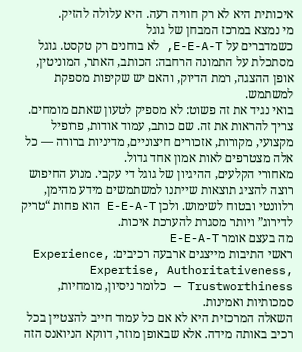איכותית היא לא רק חוויה רעה. היא עלולה להזיק.
מי נמצא במרכז המבחן של גוגל
כשמדברים על E-E-A-T, לא בוחנים רק טקסט. גוגל מסתכלת על התמונה הרחבה: הכותב, האתר, המוניטין, אופן ההצגה, רמת הדיוק, והאם יש שקיפות מספקת למשתמש.
בואי נגיד את זה פשוט: לא מספיק לטעון שאתם מומחים. צריך להראות את זה. שם כותב, עמוד אודות, פרופיל מקצועי, מקורות, אזכורים חיצוניים, מדיניות ברורה — כל אלה מצטרפים לאות אמון אחד גדול.
מאחורי הקלעים, ההיגיון של גוגל די עקבי. מנוע החיפוש רוצה להציג תוצאות שייתנו למשתמשים מידע מהימן, רלוונטי ובטוח לשימוש. ולכן E-E-A-T הוא פחות “טריק לדירוג” ויותר מסגרת להערכת איכות.
מה בעצם אומר E-E-A-T
ראשי התיבות מייצגים ארבעה רכיבים: Experience, Expertise, Authoritativeness, Trustworthiness — כלומר ניסיון, מומחיות, סמכותיות ואמינות.
השאלה המרכזית היא לא אם כל עמוד חייב להצטיין בכל רכיב באותה מידה. אלא שבאופן מוזר, דווקא הניואנס הזה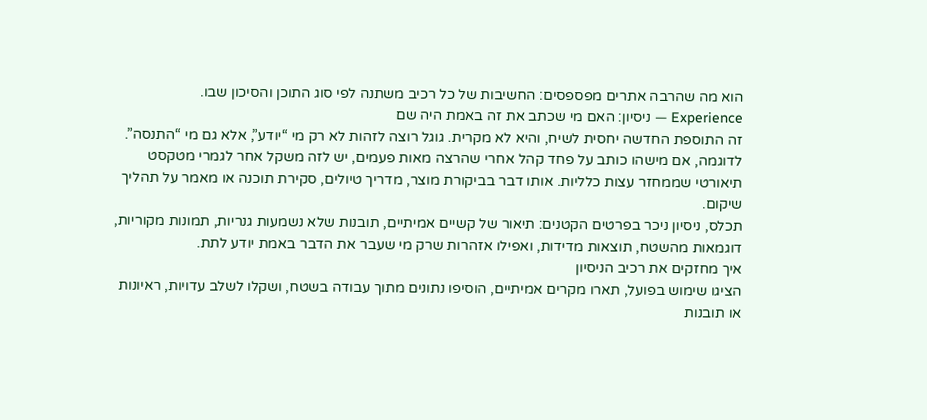הוא מה שהרבה אתרים מפספסים: החשיבות של כל רכיב משתנה לפי סוג התוכן והסיכון שבו.
Experience — ניסיון: האם מי שכתב את זה באמת היה שם
זה התוספת החדשה יחסית לשיח, והיא לא מקרית. גוגל רוצה לזהות לא רק מי “יודע”, אלא גם מי “התנסה”.
לדוגמה, אם מישהו כותב על פחד קהל אחרי שהרצה מאות פעמים, יש לזה משקל אחר לגמרי מטקסט תיאורטי שממחזר עצות כלליות. אותו דבר בביקורת מוצר, מדריך טיולים, סקירת תוכנה או מאמר על תהליך שיקום.
תכלס, ניסיון ניכר בפרטים הקטנים: תיאור של קשיים אמיתיים, תובנות שלא נשמעות גנריות, תמונות מקוריות, דוגמאות מהשטח, תוצאות מדידות, ואפילו אזהרות שרק מי שעבר את הדבר באמת יודע לתת.
איך מחזקים את רכיב הניסיון
הציגו שימוש בפועל, תארו מקרים אמיתיים, הוסיפו נתונים מתוך עבודה בשטח, ושקלו לשלב עדויות, ראיונות או תובנות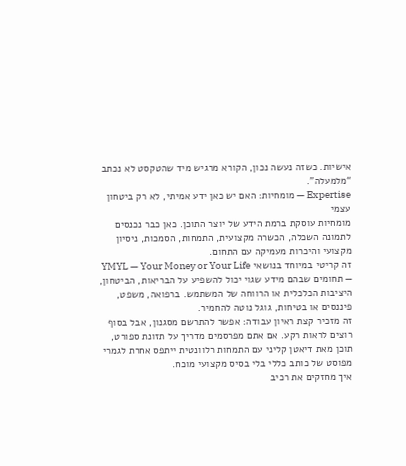אישיות. כשזה נעשה נכון, הקורא מרגיש מיד שהטקסט לא נכתב “מלמעלה”.
Expertise — מומחיות: האם יש כאן ידע אמיתי, לא רק ביטחון עצמי
מומחיות עוסקת ברמת הידע של יוצר התוכן. כאן כבר נכנסים לתמונה השכלה, הכשרה מקצועית, התמחות, הסמכות, ניסיון מקצועי והיכרות מעמיקה עם התחום.
זה קריטי במיוחד בנושאי YMYL — Your Money or Your Life — תחומים שבהם מידע שגוי יכול להשפיע על הבריאות, הביטחון, היציבות הכלכלית או הרווחה של המשתמש. ברפואה, משפט, פיננסים או בטיחות, גוגל נוטה להחמיר.
זה מזכיר קצת ראיון עבודה: אפשר להתרשם מסגנון, אבל בסוף רוצים לראות רקע. אם אתם מפרסמים מדריך על תזונת ספורט, תוכן מאת דיאטן קליני עם התמחות רלוונטית ייתפס אחרת לגמרי מפוסט של כותב כללי בלי בסיס מקצועי מוכח.
איך מחזקים את רכיב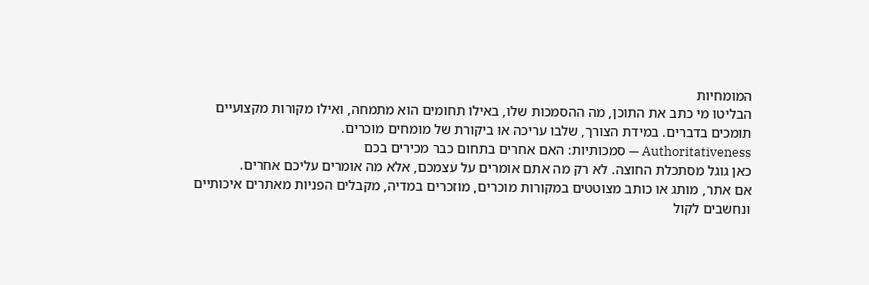המומחיות
הבליטו מי כתב את התוכן, מה ההסמכות שלו, באילו תחומים הוא מתמחה, ואילו מקורות מקצועיים תומכים בדברים. במידת הצורך, שלבו עריכה או ביקורת של מומחים מוכרים.
Authoritativeness — סמכותיות: האם אחרים בתחום כבר מכירים בכם
כאן גוגל מסתכלת החוצה. לא רק מה אתם אומרים על עצמכם, אלא מה אומרים עליכם אחרים.
אם אתר, מותג או כותב מצוטטים במקורות מוכרים, מוזכרים במדיה, מקבלים הפניות מאתרים איכותיים ונחשבים לקול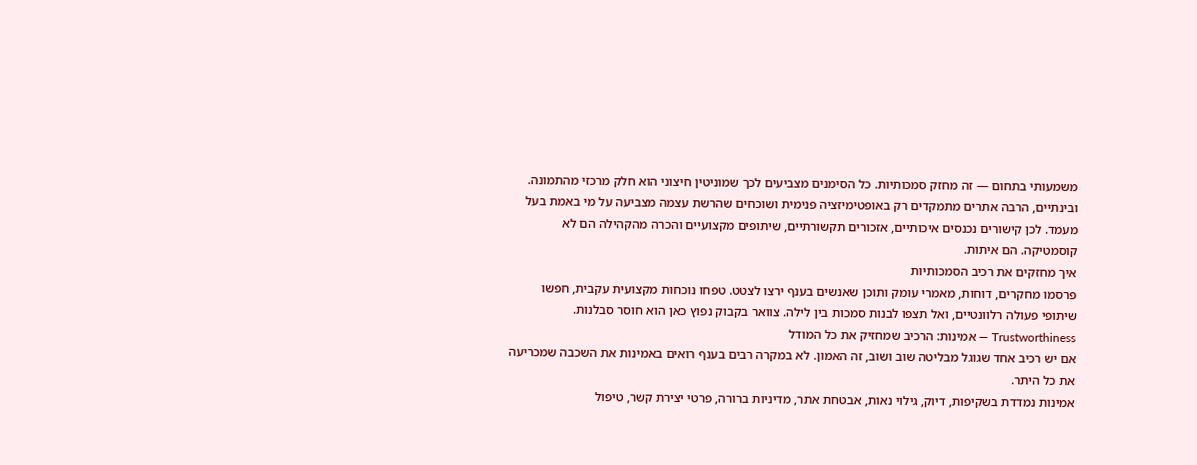משמעותי בתחום — זה מחזק סמכותיות. כל הסימנים מצביעים לכך שמוניטין חיצוני הוא חלק מרכזי מהתמונה.
ובינתיים, הרבה אתרים מתמקדים רק באופטימיזציה פנימית ושוכחים שהרשת עצמה מצביעה על מי באמת בעל מעמד. לכן קישורים נכנסים איכותיים, אזכורים תקשורתיים, שיתופים מקצועיים והכרה מהקהילה הם לא קוסמטיקה. הם איתות.
איך מחזקים את רכיב הסמכותיות
פרסמו מחקרים, דוחות, מאמרי עומק ותוכן שאנשים בענף ירצו לצטט. טפחו נוכחות מקצועית עקבית, חפשו שיתופי פעולה רלוונטיים, ואל תצפו לבנות סמכות בין לילה. צוואר בקבוק נפוץ כאן הוא חוסר סבלנות.
Trustworthiness — אמינות: הרכיב שמחזיק את כל המודל
אם יש רכיב אחד שגוגל מבליטה שוב ושוב, זה האמון. לא במקרה רבים בענף רואים באמינות את השכבה שמכריעה את כל היתר.
אמינות נמדדת בשקיפות, דיוק, גילוי נאות, אבטחת אתר, מדיניות ברורה, פרטי יצירת קשר, טיפול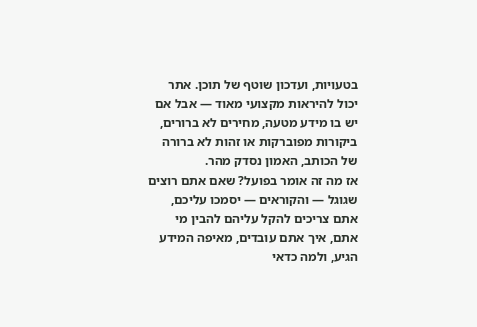בטעויות, ועדכון שוטף של תוכן. אתר יכול להיראות מקצועי מאוד — אבל אם יש בו מידע מטעה, מחירים לא ברורים, ביקורות מפוברקות או זהות לא ברורה של הכותב, האמון נסדק מהר.
אז מה זה אומר בפועל? שאם אתם רוצים שגוגל — והקוראים — יסמכו עליכם, אתם צריכים להקל עליהם להבין מי אתם, איך אתם עובדים, מאיפה המידע הגיע, ולמה כדאי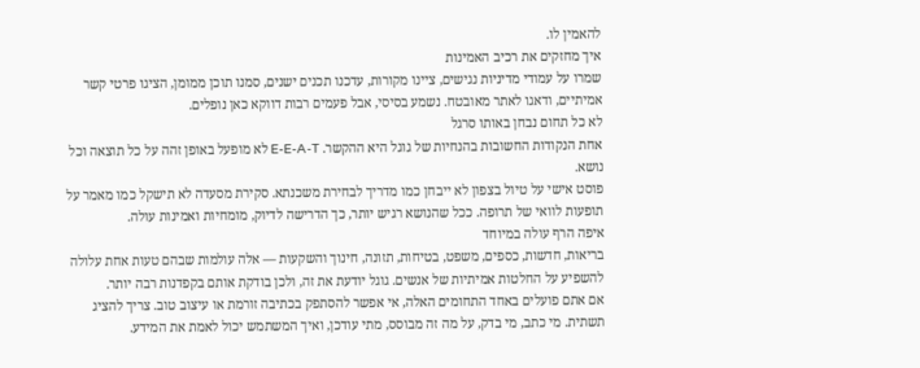להאמין לו.
איך מחזקים את רכיב האמינות
שמרו על עמודי מדיניות נגישים, ציינו מקורות, עדכנו תכנים ישנים, סמנו תוכן ממומן, הציגו פרטי קשר אמיתיים, ודאגו לאתר מאובטח. נשמע בסיסי, אבל פעמים רבות דווקא כאן נופלים.
לא כל תחום נבחן באותו סרגל
אחת הנקודות החשובות בהנחיות של גוגל היא ההקשר. E-E-A-T לא מופעל באופן זהה על כל תוצאה וכל נושא.
פוסט אישי על טיול בצפון לא ייבחן כמו מדריך לבחירת משכנתא. סקירת מסעדה לא תישקל כמו מאמר על תופעות לוואי של תרופה. ככל שהנושא רגיש יותר, כך הדרישה לדיוק, מומחיות ואמינות עולה.
איפה הרף עולה במיוחד
בריאות, חדשות, כספים, משפט, בטיחות, תזונה, חינוך והשקעות — אלה עולמות שבהם טעות אחת עלולה להשפיע על החלטות אמיתיות של אנשים. גוגל יודעת את זה, ולכן בודקת אותם בקפדנות רבה יותר.
אם אתם פועלים באחד התחומים האלה, אי אפשר להסתפק בכתיבה זורמת או עיצוב טוב. צריך להציג תשתית. מי כתב, מי בדק, על מה זה מבוסס, מתי עודכן, ואיך המשתמש יכול לאמת את המידע.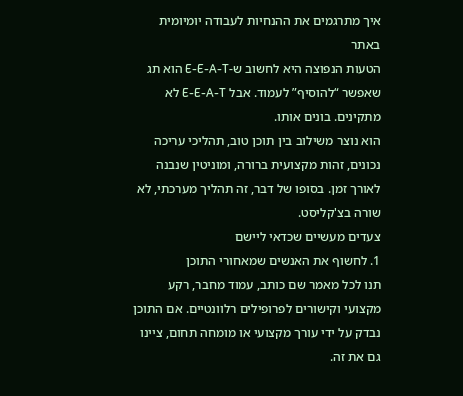איך מתרגמים את ההנחיות לעבודה יומיומית באתר
הטעות הנפוצה היא לחשוב ש-E-E-A-T הוא תג שאפשר “להוסיף” לעמוד. אבל E-E-A-T לא מתקינים. בונים אותו.
הוא נוצר משילוב בין תוכן טוב, תהליכי עריכה נכונים, זהות מקצועית ברורה, ומוניטין שנבנה לאורך זמן. בסופו של דבר, זה תהליך מערכתי, לא שורה בצ'קליסט.
צעדים מעשיים שכדאי ליישם
1. לחשוף את האנשים שמאחורי התוכן
תנו לכל מאמר שם כותב, עמוד מחבר, רקע מקצועי וקישורים לפרופילים רלוונטיים. אם התוכן נבדק על ידי עורך מקצועי או מומחה תחום, ציינו גם את זה.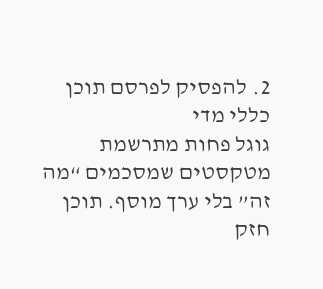2. להפסיק לפרסם תוכן כללי מדי
גוגל פחות מתרשמת מטקסטים שמסכמים “מה זה” בלי ערך מוסף. תוכן חזק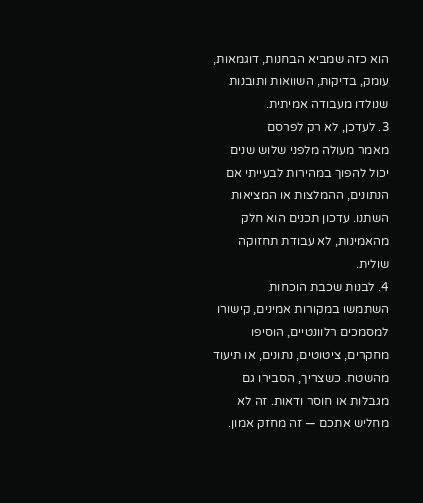הוא כזה שמביא הבחנות, דוגמאות, עומק, בדיקות, השוואות ותובנות שנולדו מעבודה אמיתית.
3. לעדכן, לא רק לפרסם
מאמר מעולה מלפני שלוש שנים יכול להפוך במהירות לבעייתי אם הנתונים, ההמלצות או המציאות השתנו. עדכון תכנים הוא חלק מהאמינות, לא עבודת תחזוקה שולית.
4. לבנות שכבת הוכחות
השתמשו במקורות אמינים, קישורו למסמכים רלוונטיים, הוסיפו מחקרים, ציטוטים, נתונים, או תיעוד מהשטח. כשצריך, הסבירו גם מגבלות או חוסר ודאות. זה לא מחליש אתכם — זה מחזק אמון.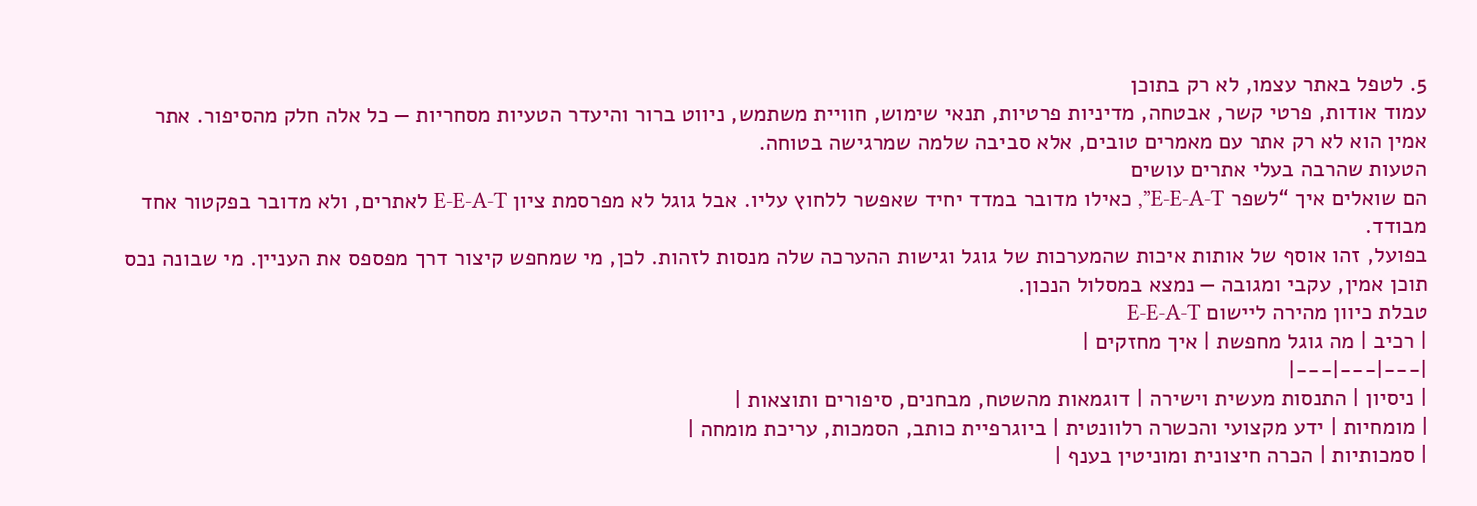5. לטפל באתר עצמו, לא רק בתוכן
עמוד אודות, פרטי קשר, אבטחה, מדיניות פרטיות, תנאי שימוש, חוויית משתמש, ניווט ברור והיעדר הטעיות מסחריות — כל אלה חלק מהסיפור. אתר אמין הוא לא רק אתר עם מאמרים טובים, אלא סביבה שלמה שמרגישה בטוחה.
הטעות שהרבה בעלי אתרים עושים
הם שואלים איך “לשפר E-E-A-T”, כאילו מדובר במדד יחיד שאפשר ללחוץ עליו. אבל גוגל לא מפרסמת ציון E-E-A-T לאתרים, ולא מדובר בפקטור אחד מבודד.
בפועל, זהו אוסף של אותות איכות שהמערכות של גוגל וגישות ההערכה שלה מנסות לזהות. לכן, מי שמחפש קיצור דרך מפספס את העניין. מי שבונה נכס תוכן אמין, עקבי ומגובה — נמצא במסלול הנכון.
טבלת כיוון מהירה ליישום E-E-A-T
| רכיב | מה גוגל מחפשת | איך מחזקים |
|---|---|---|
| ניסיון | התנסות מעשית וישירה | דוגמאות מהשטח, מבחנים, סיפורים ותוצאות |
| מומחיות | ידע מקצועי והכשרה רלוונטית | ביוגרפיית כותב, הסמכות, עריכת מומחה |
| סמכותיות | הכרה חיצונית ומוניטין בענף |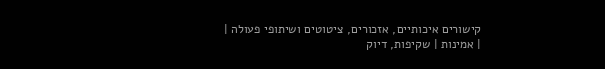קישורים איכותיים, אזכורים, ציטוטים ושיתופי פעולה |
| אמינות | שקיפות, דיוק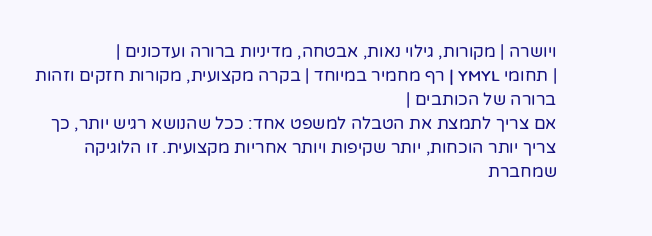ויושרה | מקורות, גילוי נאות, אבטחה, מדיניות ברורה ועדכונים |
| תחומי YMYL | רף מחמיר במיוחד | בקרה מקצועית, מקורות חזקים וזהות ברורה של הכותבים |
אם צריך לתמצת את הטבלה למשפט אחד: ככל שהנושא רגיש יותר, כך צריך יותר הוכחות, יותר שקיפות ויותר אחריות מקצועית. זו הלוגיקה שמחברת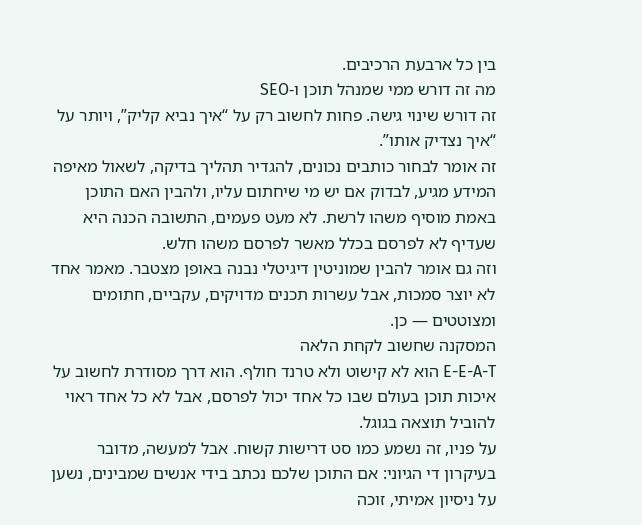בין כל ארבעת הרכיבים.
מה זה דורש ממי שמנהל תוכן ו-SEO
זה דורש שינוי גישה. פחות לחשוב רק על “איך נביא קליק”, ויותר על “איך נצדיק אותו”.
זה אומר לבחור כותבים נכונים, להגדיר תהליך בדיקה, לשאול מאיפה המידע מגיע, לבדוק אם יש מי שיחתום עליו, ולהבין האם התוכן באמת מוסיף משהו לרשת. לא מעט פעמים, התשובה הכנה היא שעדיף לא לפרסם בכלל מאשר לפרסם משהו חלש.
וזה גם אומר להבין שמוניטין דיגיטלי נבנה באופן מצטבר. מאמר אחד לא יוצר סמכות, אבל עשרות תכנים מדויקים, עקביים, חתומים ומצוטטים — כן.
המסקנה שחשוב לקחת הלאה
E-E-A-T הוא לא קישוט ולא טרנד חולף. הוא דרך מסודרת לחשוב על איכות תוכן בעולם שבו כל אחד יכול לפרסם, אבל לא כל אחד ראוי להוביל תוצאה בגוגל.
על פניו, זה נשמע כמו סט דרישות קשוח. אבל למעשה, מדובר בעיקרון די הגיוני: אם התוכן שלכם נכתב בידי אנשים שמבינים, נשען על ניסיון אמיתי, זוכה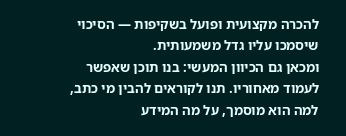להכרה מקצועית ופועל בשקיפות — הסיכוי שיסמכו עליו גדל משמעותית.
ומכאן גם הכיוון המעשי: בנו תוכן שאפשר לעמוד מאחוריו. תנו לקוראים להבין מי כתב, למה הוא מוסמך, על מה המידע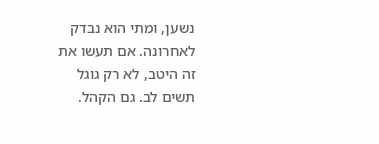נשען, ומתי הוא נבדק לאחרונה. אם תעשו את זה היטב, לא רק גוגל תשים לב. גם הקהל.